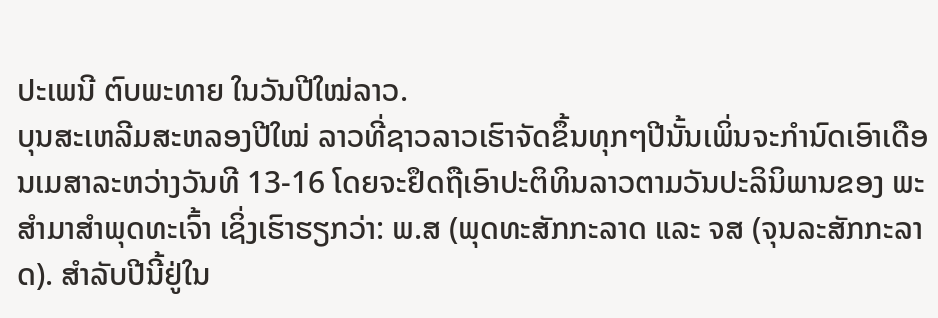ປະເພນີ ຕົບພະທາຍ ໃນວັນປີໃໝ່ລາວ.
ບຸນສະເຫລີມສະຫລອງປີໃໝ່ ລາວທີ່ຊາວລາວເຮົາຈັດຂຶ້ນທຸກໆປີນັ້ນເພິ່ນຈະກຳນົດເອົາເດືອນເມສາລະຫວ່າງວັນທີ 13-16 ໂດຍຈະຢຶດຖືເອົາປະຕິທິນລາວຕາມວັນປະລິນິພານຂອງ ພະສຳມາສຳພຸດທະເຈົ້າ ເຊິ່ງເຮົາຮຽກວ່າ: ພ.ສ (ພຸດທະສັກກະລາດ ແລະ ຈສ (ຈຸນລະສັກກະລາດ). ສຳລັບປີນີ້ຢູ່ໃນ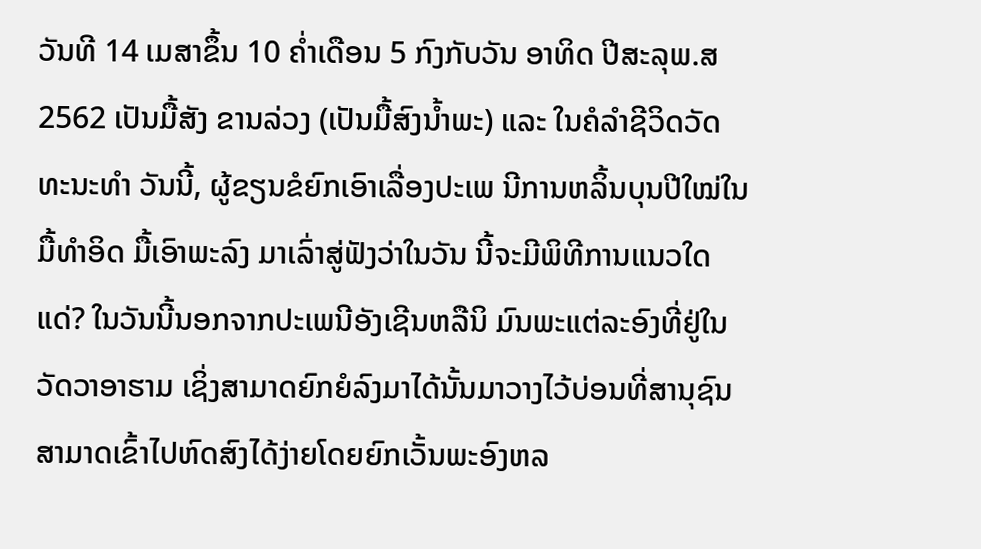ວັນທີ 14 ເມສາຂຶ້ນ 10 ຄ່ຳເດືອນ 5 ກົງກັບວັນ ອາທິດ ປີສະລຸພ.ສ2562 ເປັນມື້ສັງ ຂານລ່ວງ (ເປັນມື້ສົງນ້ຳພະ) ແລະ ໃນຄໍລໍາຊີວິດວັດທະນະທໍາ ວັນນີ້, ຜູ້ຂຽນຂໍຍົກເອົາເລື່ອງປະເພ ນີການຫລິ້ນບຸນປີໃໝ່ໃນມື້ທຳອິດ ມື້ເອົາພະລົງ ມາເລົ່າສູ່ຟັງວ່າໃນວັນ ນີ້ຈະມີພິທີການແນວໃດແດ່? ໃນວັນນີ້ນອກຈາກປະເພນີອັງເຊີນຫລືນິ ມົນພະແຕ່ລະອົງທີ່ຢູ່ໃນວັດວາອາຮາມ ເຊິ່ງສາມາດຍົກຍໍລົງມາໄດ້ນັ້ນມາວາງໄວ້ບ່ອນທີ່ສານຸຊົນສາມາດເຂົ້າໄປຫົດສົງໄດ້ງ່າຍໂດຍຍົກເວັ້ນພະອົງຫລ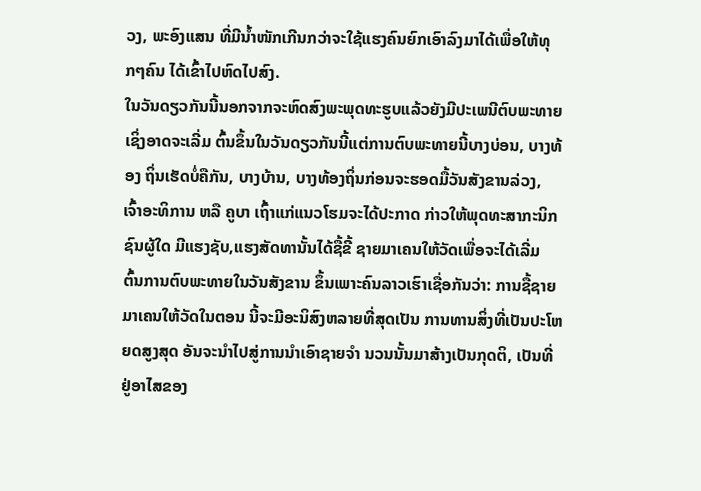ວງ, ພະອົງແສນ ທີ່ມີນ້ຳໜັກເກີນກວ່າຈະໃຊ້ແຮງຄົນຍົກເອົາລົງມາໄດ້ເພື່ອໃຫ້ທຸກໆຄົນ ໄດ້ເຂົ້າໄປຫົດໄປສົງ.
ໃນວັນດຽວກັນນີ້ນອກຈາກຈະຫົດສົງພະພຸດທະຮູບແລ້ວຍັງມີປະເພນີຕົບພະທາຍ ເຊິ່ງອາດຈະເລີ່ມ ຕົ້ນຂຶ້ນໃນວັນດຽວກັນນີ້ແຕ່ການຕົບພະທາຍນີ້ບາງບ່ອນ, ບາງທ້ອງ ຖິ່ນເຮັດບໍ່ຄືກັນ, ບາງບ້ານ, ບາງທ້ອງຖິ່ນກ່ອນຈະຮອດມື້ວັນສັງຂານລ່ວງ, ເຈົ້າອະທິການ ຫລື ຄູບາ ເຖົ້າແກ່ແນວໂຮມຈະໄດ້ປະກາດ ກ່າວໃຫ້ພຸດທະສາກະນິກຊົນຜູ້ໃດ ມີແຮງຊັບ,ແຮງສັດທານັ້ນໄດ້ຊື້ຂີ້ ຊາຍມາເຄນໃຫ້ວັດເພື່ອຈະໄດ້ເລີ່ມ ຕົ້ນການຕົບພະທາຍໃນວັນສັງຂານ ຂຶ້ນເພາະຄົນລາວເຮົາເຊື່ອກັນວ່າ: ການຊື້ຊາຍມາເຄນໃຫ້ວັດໃນຕອນ ນີ້ຈະມີອະນິສົງຫລາຍທີ່ສຸດເປັນ ການທານສິ່ງທີ່ເປັນປະໂຫຍດສູງສຸດ ອັນຈະນຳໄປສູ່ການນຳເອົາຊາຍຈຳ ນວນນັ້ນມາສ້າງເປັນກຸດຕິ, ເປັນທີ່ ຢູ່ອາໄສຂອງ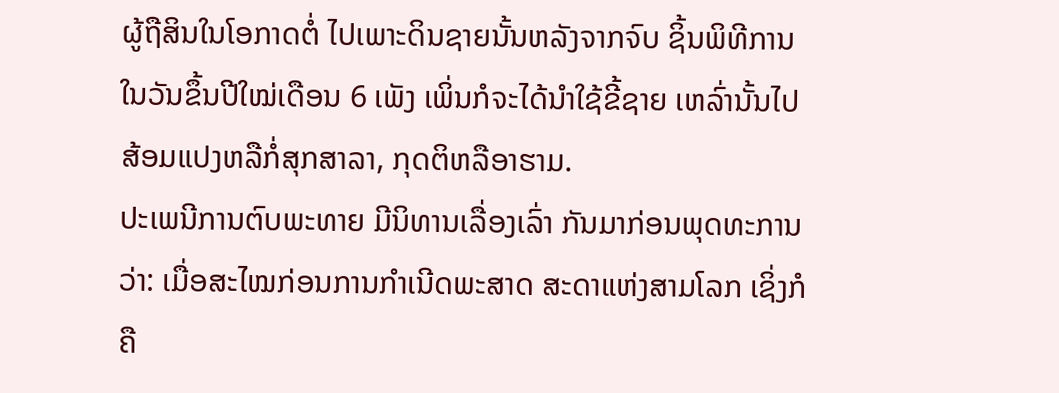ຜູ້ຖືສິນໃນໂອກາດຕໍ່ ໄປເພາະດິນຊາຍນັ້ນຫລັງຈາກຈົບ ຊິ້ນພິທີການໃນວັນຂຶ້ນປີໃໝ່ເດືອນ 6 ເພັງ ເພິ່ນກໍຈະໄດ້ນຳໃຊ້ຂີ້ຊາຍ ເຫລົ່ານັ້ນໄປສ້ອມແປງຫລືກໍ່ສຸກສາລາ, ກຸດຕິຫລືອາຮາມ.
ປະເພນີການຕົບພະທາຍ ມີນິທານເລື່ອງເລົ່າ ກັນມາກ່ອນພຸດທະການວ່າ: ເມື່ອສະໄໝກ່ອນການກຳເນີດພະສາດ ສະດາແຫ່ງສາມໂລກ ເຊິ່ງກໍຄື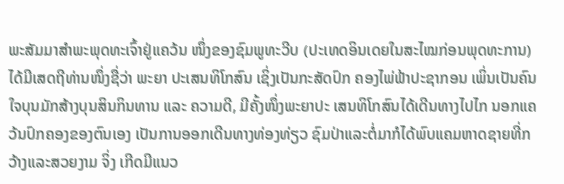ພະສັມມາສຳພະພຸດທະເຈົ້າຢູ່ແຄວ້ນ ໜຶ່ງຂອງຊົມພູທະວີບ (ປະເທດອິນເດຍໃນສະໄໝກ່ອນພຸດທະການ) ໄດ້ມີເສດຖີທ່ານໜຶ່ງຊື່ວ່າ ພະຍາ ປະເສນທິໂກສົນ ເຊິ່ງເປັນກະສັດປົກ ຄອງໄພ່ຟ້າປະຊາກອນ ເພິ່ນເປັນຄົນ ໃຈບຸນມັກສ້າງບຸນສິນກິນທານ ແລະ ຄວາມດີ, ມີຄັ້ງໜຶ່ງພະຍາປະ ເສນທິໂກສົນໄດ້ເດີນທາງໄປໄກ ນອກແຄວ້ນປົກຄອງຂອງຕົນເອງ ເປັນການອອກເດີນທາງທ່ອງທ່ຽວ ຊົມປ່າແລະຕໍ່ມາກໍໄດ້ພົບແຄມຫາດຊາຍທີ່ກວ້າງແລະສວຍງາມ ຈິ່ງ ເກີດມີແນວ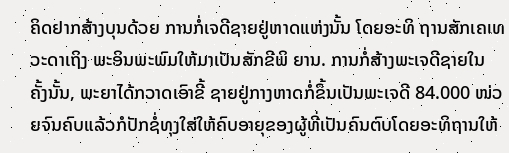ຄິດຢາກສ້າງບຸນດ້ວຍ ການກໍ່ເຈດີຊາຍຢູ່ຫາດແຫ່ງນັ້ນ ໂດຍອະທິ ຖານສັກເຄເທວະດາເຖິງ ພະອິນພະພົມໃຫ້ມາເປັນສັກຂີພິ ຍານ. ການກໍ່ສ້າງພະເຈດີຊາຍໃນ ຄັ້ງນັ້ນ, ພະຍາໄດ້ກວາດເອົາຂີ້ ຊາຍຢູ່ກາງຫາດກໍ່ຂຶ້ນເປັນພະເຈດີ 84.000 ໜ່ວຍຈົນຄົບແລ້ວກໍປັກຊໍ່ທຸງໃສ່ໃຫ້ຄົບອາຍຸຂອງຜູ້ທີ່ເປັນຄົນຕົບໂດຍອະທິຖານໃຫ້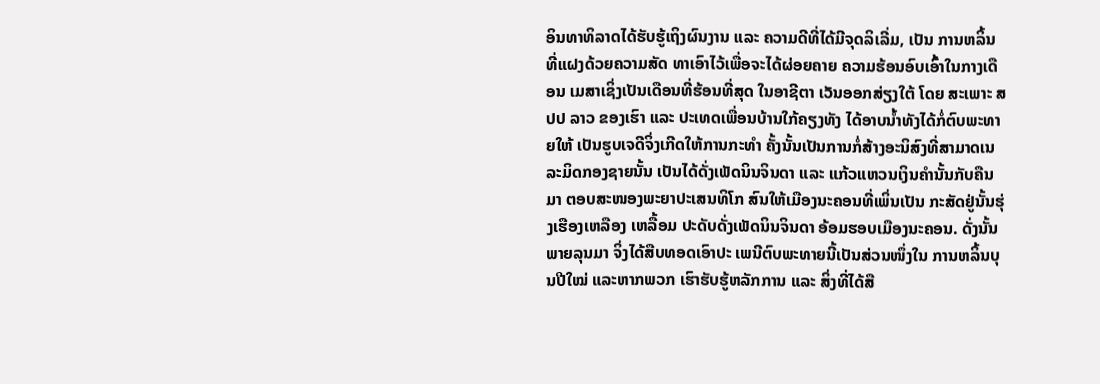ອິນທາທິລາດໄດ້ຮັບຮູ້ເຖິງຜົນງານ ແລະ ຄວາມດີທີ່ໄດ້ມີຈຸດລິເລີ່ມ, ເປັນ ການຫລິ້ນທີ່ແຝງດ້ວຍຄວາມສັດ ທາເອົາໄວ້ເພື່ອຈະໄດ້ຜ່ອຍຄາຍ ຄວາມຮ້ອນອົບເອົ້າໃນກາງເດືອນ ເມສາເຊິ່ງເປັນເດືອນທີ່ຮ້ອນທີ່ສຸດ ໃນອາຊີຕາ ເວັນອອກສ່ຽງໃຕ້ ໂດຍ ສະເພາະ ສປປ ລາວ ຂອງເຮົາ ແລະ ປະເທດເພື່ອນບ້ານໃກ້ຄຽງທັງ ໄດ້ອາບນ້ຳທັງໄດ້ກໍ່ຕົບພະທາຍໃຫ້ ເປັນຮູບເຈດີຈິ່ງເກີດໃຫ້ການກະທຳ ຄັ້ງນັ້ນເປັນການກໍ່ສ້າງອະນິສົງທີ່ສາມາດເນລະມິດກອງຊາຍນັ້ນ ເປັນໄດ້ດັ່ງເພັດນິນຈິນດາ ແລະ ແກ້ວແຫວນເງິນຄໍານັ້ນກັບຄືນມາ ຕອບສະໜອງພະຍາປະເສນທິໂກ ສົນໃຫ້ເມືອງນະຄອນທີ່ເພິ່ນເປັນ ກະສັດຢູ່ນັ້ນຮຸ່ງເຮືອງເຫລືອງ ເຫລື້ອມ ປະດັບດັ່ງເພັດນິນຈິນດາ ອ້ອມຮອບເມືອງນະຄອນ. ດັ່ງນັ້ນ ພາຍລຸນມາ ຈິ່ງໄດ້ສືບທອດເອົາປະ ເພນີຕົບພະທາຍນີ້ເປັນສ່ວນໜຶ່ງໃນ ການຫລິ້ນບຸນປີໃໝ່ ແລະຫາກພວກ ເຮົາຮັບຮູ້ຫລັກການ ແລະ ສິ່ງທີ່ໄດ້ສື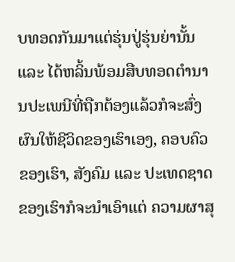ບທອດກັນມາແຕ່ຮຸ່ນປູ່ຮຸ່ນຍ່ານັ້ນ ແລະ ໄດ້ຫລິ້ນພ້ອມສືບທອດຕຳນານປະເພນີທີ່ຖືກຕ້ອງແລ້ວກໍຈະສົ່ງ ຜົນໃຫ້ຊີວິດຂອງເຮົາເອງ, ຄອບຄົວຂອງເຮົາ, ສັງຄົມ ແລະ ປະເທດຊາດຂອງເຮົາກໍຈະນຳເອົາແຕ່ ຄວາມຜາສຸ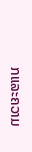ກແລະຄວາມ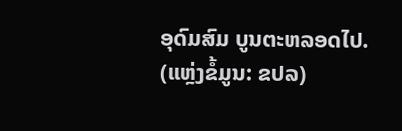ອຸດົມສົມ ບູນຕະຫລອດໄປ.
(ແຫຼ່ງຂໍ້ມູນ: ຂປລ)